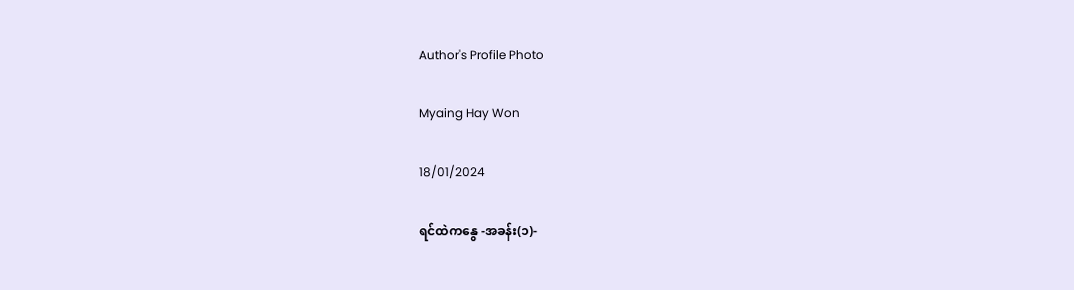Author's Profile Photo

Myaing Hay Won

18/01/2024

ရင်ထဲကနွေ -အခန်း(၁)-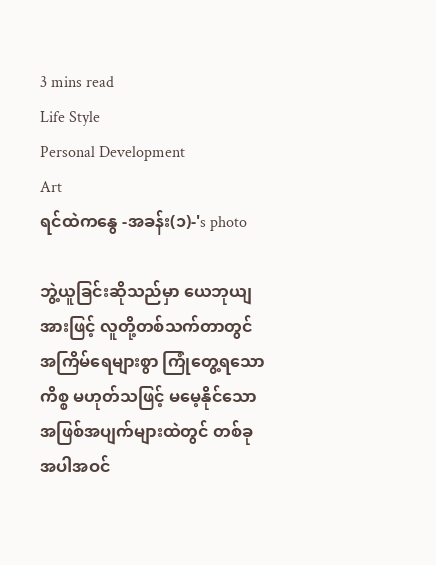3 mins read
Life Style
Personal Development
Art
ရင်ထဲကနွေ -အခန်း(၁)-'s photo

ဘွဲ့ယူခြင်းဆိုသည်မှာ ယေဘုယျအားဖြင့် လူတို့တစ်သက်တာတွင် အကြိမ်ရေများစွာ ကြုံတွေ့ရသောကိစ္စ မဟုတ်သဖြင့် မမေ့နိုင်သော အဖြစ်အပျက်များထဲတွင် တစ်ခုအပါအဝင်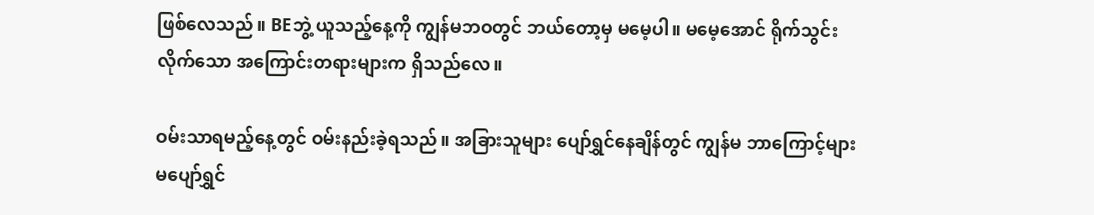ဖြစ်လေသည်။ BEဘွဲ့ ယူသည့်နေ့ကို ကျွန်မဘဝတွင် ဘယ်တော့မှ မမေ့ပါ။ မမေ့အောင် ရိုက်သွင်းလိုက်သော အကြောင်းတရားများက ရှိသည်လေ။

ဝမ်းသာရမည့်နေ့တွင် ဝမ်းနည်းခဲ့ရသည်။ အခြားသူများ ပျော်ရွှင်နေချိန်တွင် ကျွန်မ ဘာကြောင့်များ မပျော်ရွှင်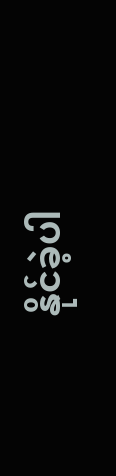နိုင်ခဲ့ပါ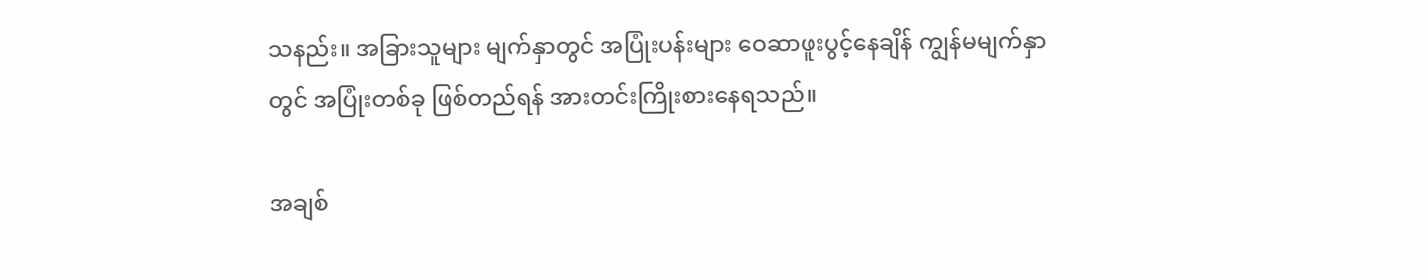သနည်း။ အခြားသူများ မျက်နှာတွင် အပြုံးပန်းများ ဝေဆာဖူးပွင့်နေချိန် ကျွန်မမျက်နှာတွင် အပြုံးတစ်ခု ဖြစ်တည်ရန် အားတင်းကြိုးစားနေရသည်။

အချစ်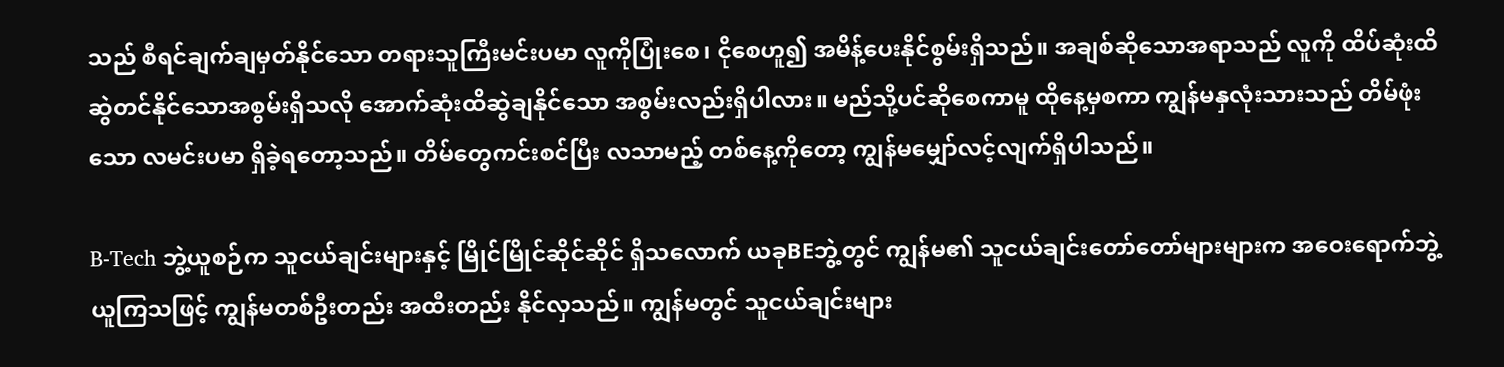သည် စီရင်ချက်ချမှတ်နိုင်သော တရားသူကြီးမင်းပမာ လူကိုပြုံးစေ၊ ငိုစေဟူ၍ အမိန့်ပေးနိုင်စွမ်းရှိသည်။ အချစ်ဆိုသောအရာသည် လူကို ထိပ်ဆုံးထိ ဆွဲတင်နိုင်သောအစွမ်းရှိသလို အောက်ဆုံးထိဆွဲချနိုင်သော အစွမ်းလည်းရှိပါလား။ မည်သို့ပင်ဆိုစေကာမူ ထိုနေ့မှစကာ ကျွန်မနှလုံးသားသည် တိမ်ဖုံးသော လမင်းပမာ ရှိခဲ့ရတော့သည်။ တိမ်တွေကင်းစင်ပြီး လသာမည့် တစ်နေ့ကိုတော့ ကျွန်မမျှော်လင့်လျက်ရှိပါသည်။

B-Tech ဘွဲ့ယူစဉ်က သူငယ်ချင်းများနှင့် မြိုင်မြိုင်ဆိုင်ဆိုင် ရှိသလောက် ယခုBEဘွဲ့တွင် ကျွန်မ၏ သူငယ်ချင်းတော်တော်များများက အဝေးရောက်ဘွဲ့ ယူကြသဖြင့် ကျွန်မတစ်ဦးတည်း အထီးတည်း နိုင်လှသည်။ ကျွန်မတွင် သူငယ်ချင်းများ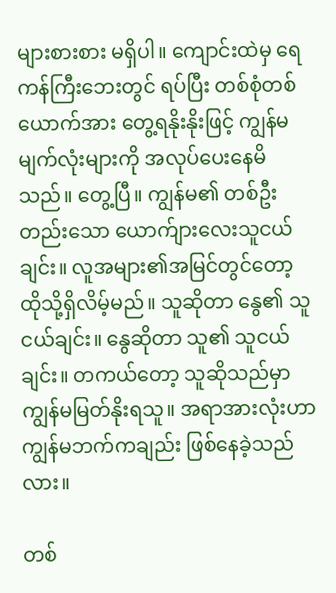များစားစား မရှိပါ။ ကျောင်းထဲမှ ရေကန်ကြီးဘေးတွင် ရပ်ပြီး တစ်စုံတစ်ယောက်အား တွေ့ရနိုးနိုးဖြင့် ကျွန်မမျက်လုံးများကို အလုပ်ပေးနေမိသည်။ တွေ့ပြီ။ ကျွန်မ၏ တစ်ဦးတည်းသော ယောက်ျားလေးသူငယ်ချင်း။ လူအများ၏အမြင်တွင်တော့ ထိုသို့ရှိလိမ့်မည်။ သူဆိုတာ နွေ၏ သူငယ်ချင်း။ နွေဆိုတာ သူ၏ သူငယ်ချင်း။ တကယ်တော့ သူဆိုသည်မှာ ကျွန်မမြတ်နိုးရသူ။ အရာအားလုံးဟာ ကျွန်မဘက်ကချည်း ဖြစ်နေခဲ့သည်လား။

တစ်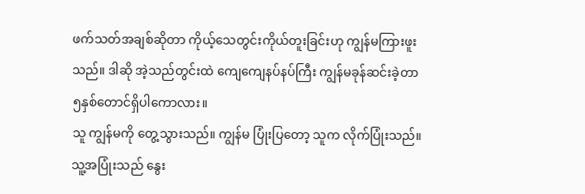ဖက်သတ်အချစ်ဆိုတာ ကိုယ့်သေတွင်းကိုယ်တူးခြင်းဟု ကျွန်မကြားဖူးသည်။ ဒါဆို အဲ့သည်တွင်းထဲ ကျေကျေနပ်နပ်ကြီး ကျွန်မခုန်ဆင်းခဲ့တာ ၅နှစ်တောင်ရှိပါကောလား။
သူ ကျွန်မကို တွေ့သွားသည်။ ကျွန်မ ပြုံးပြတော့ သူက လိုက်ပြုံးသည်။ သူ့အပြုံးသည် နွေး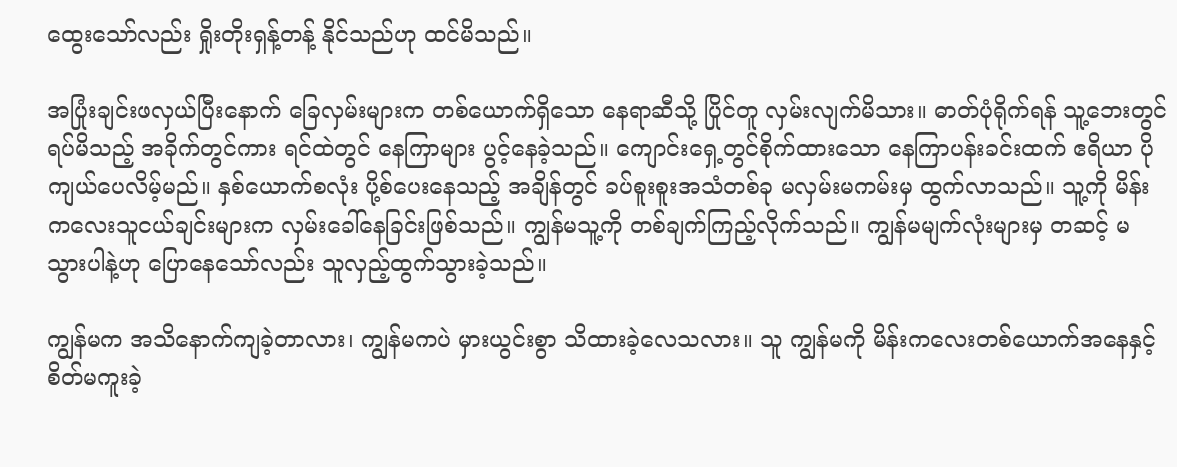ထွေးသော်လည်း ရှိုးတိုးရှန့်တန့် နိုင်သည်ဟု ထင်မိသည်။

အပြုံးချင်းဖလှယ်ပြီးနောက် ခြေလှမ်းများက တစ်ယောက်ရှိသော နေရာဆီသို့ ပြိုင်တူ လှမ်းလျက်မိသား။ ဓာတ်ပုံရိုက်ရန် သူ့ဘေးတွင် ရပ်မိသည့် အခိုက်တွင်ကား ရင်ထဲတွင် နေကြာများ ပွင့်နေခဲ့သည်။ ကျောင်းရှေ့တွင်စိုက်ထားသော နေကြာပန်းခင်းထက် ဧရိယာ ပိုကျယ်ပေလိမ့်မည်။ နှစ်ယောက်စလုံး ပို့စ်ပေးနေသည့် အချိန်တွင် ခပ်စူးစူးအသံတစ်ခု မလှမ်းမကမ်းမှ ထွက်လာသည်။ သူ့ကို မိန်းကလေးသူငယ်ချင်းများက လှမ်းခေါ်နေခြင်းဖြစ်သည်။ ကျွန်မသူ့ကို တစ်ချက်ကြည့်လိုက်သည်။ ကျွန်မမျက်လုံးများမှ တဆင့် မသွားပါနဲ့ဟု ပြောနေသော်လည်း သူလှည့်ထွက်သွားခဲ့သည်။

ကျွန်မက အသိနောက်ကျခဲ့တာလား၊ ကျွန်မကပဲ မှားယွင်းစွာ သိထားခဲ့လေသလား။ သူ ကျွန်မကို မိန်းကလေးတစ်ယောက်အနေနှင့် စိတ်မကူးခဲ့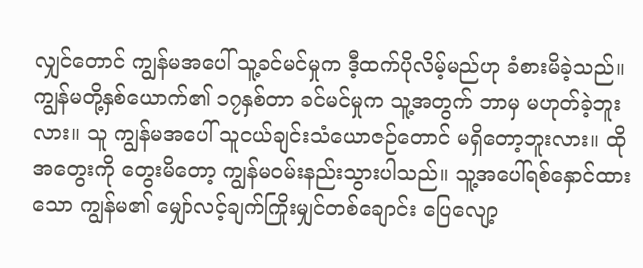လျှင်တောင် ကျွန်မအပေါ် သူ့ခင်မင်မှုက ဒီ့ထက်ပိုလိမ့်မည်ဟု ခံစားမိခဲ့သည်။ ကျွန်မတို့နှစ်ယောက်၏ ၁၇နှစ်တာ ခင်မင်မှုက သူ့အတွက် ဘာမှ မဟုတ်ခဲ့ဘူးလား။ သူ ကျွန်မအပေါ် သူငယ်ချင်းသံယောဇဉ်တောင် မရှိတော့ဘူးလား။ ထိုအတွေးကို တွေးမိတော့ ကျွန်မဝမ်းနည်းသွားပါသည်။ သူ့အပေါ်ရစ်နှောင်ထားသော ကျွန်မ၏ မျှော်လင့်ချက်ကြိုးမျှင်တစ်ချောင်း ပြေလျော့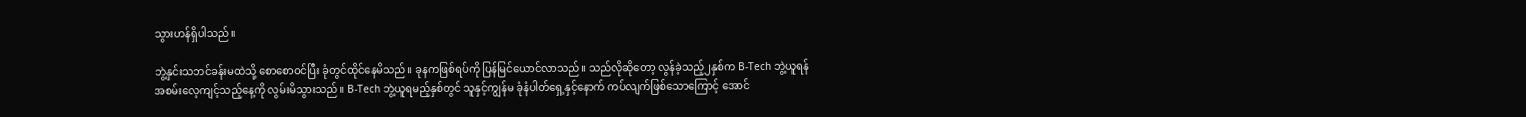သွားဟန်ရှိပါသည်။

ဘွဲ့နှင်းသဘင်ခန်းမထဲသို့ စောစောဝင်ပြီး ခုံတွင်ထိုင်နေမိသည်။ ခုနကဖြစ်ရပ်ကို ပြန်မြင်ယောင်လာသည်။ သည်လိုဆိုတော့ လွန်ခဲ့သည့်၂နှစ်က B-Tech ဘွဲ့ယူရန် အစမ်းလေ့ကျင့်သည့်နေ့ကို လွမ်းမိသွားသည်။ B-Tech ဘွဲ့ယူရမည့်နှစ်တွင် သူနှင့်ကျွန်မ ခုံနံပါတ်ရှေ့နှင့်နောက် ကပ်လျက်ဖြစ်သောကြောင့် အောင်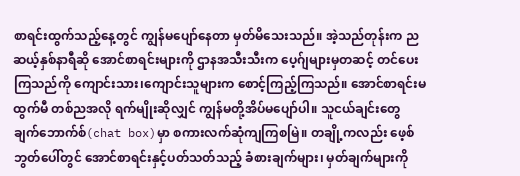စာရင်းထွက်သည့်နေ့တွင် ကျွန်မပျော်နေတာ မှတ်မိသေးသည်။ အဲ့သည်တုန်းက ညဆယ့်နှစ်နာရီဆို အောင်စာရင်းများကို ဌာနအသီးသီးက ပေ့ဂ်ျများမှတဆင့် တင်ပေးကြသည်ကို ကျောင်းသား၊ကျောင်းသူများက စောင့်ကြည့်ကြသည်။ အောင်စာရင်းမထွက်မီ တစ်ညအလို ရက်မျိုးဆိုလျှင် ကျွန်မတို့အိပ်မပျော်ပါ။ သူငယ်ချင်းတွေ ချက်ဘောက်စ်(chat box)မှာ စကားလက်ဆုံကျကြစမြဲ။ တချို့ကလည်း ဖေ့စ်ဘွတ်ပေါ်တွင် အောင်စာရင်းနှင့်ပတ်သတ်သည့် ခံစားချက်များ၊ မှတ်ချက်များကို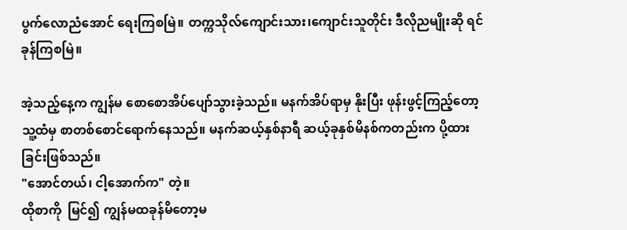ပွက်လောညံအောင် ရေးကြစမြဲ။ တက္ကသိုလ်ကျောင်းသား၊ကျောင်းသူတိုင်း ဒီလိုညမျိုးဆို ရင်ခုန်ကြစမြဲ။

အဲ့သည့်နေ့က ကျွန်မ စောစောအိပ်ပျော်သွားခဲ့သည်။ မနက်အိပ်ရာမှ နိုးပြီး ဖုန်းဖွင့်ကြည့်တော့ သူ့ထံမှ စာတစ်စောင်ရောက်နေသည်။ မနက်ဆယ့်နှစ်နာရီ ဆယ့်ခုနှစ်မိနစ်ကတည်းက ပို့ထားခြင်းဖြစ်သည်။
"အောင်တယ်၊ ငါ့အောက်က" တဲ့။
ထိုစာကို  မြင်၍ ကျွန်မထခုန်မိတော့မ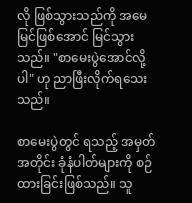လို ဖြစ်သွားသည်ကို အမေမြင်ဖြစ်အောင် မြင်သွားသည်။ "စာမေးပွဲအောင်လို့ပါ" ဟု ညာဖြီးလိုက်ရသေးသည်။

စာမေးပွဲတွင် ရသည့် အမှတ်အတိုင်း ခုံနံပါတ်များကို စဉ်ထားခြင်းဖြစ်သည်။ သူ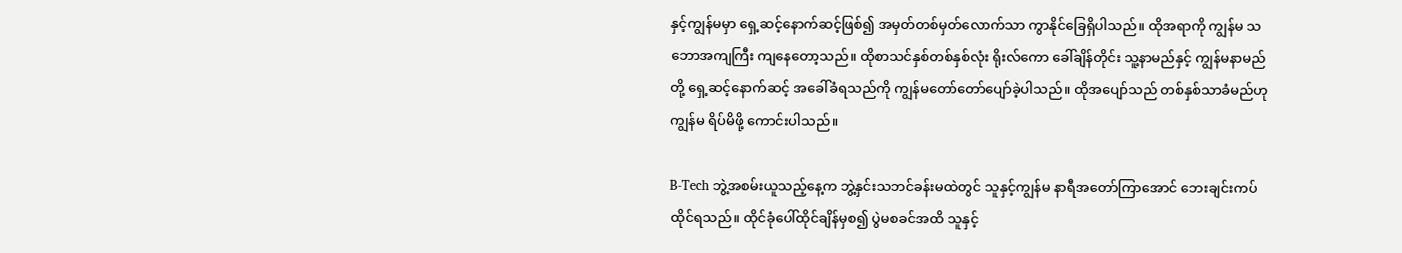နှင့်ကျွန်မမှာ ရှေ့ဆင့်နောက်ဆင့်ဖြစ်၍ အမှတ်တစ်မှတ်လောက်သာ ကွာနိုင်ခြေရှိပါသည်။ ထိုအရာကို ကျွန်မ သဘောအကျကြီး ကျနေတော့သည်။ ထိုစာသင်နှစ်တစ်နှစ်လုံး ရိုးလ်ကော ခေါ်ချိန်တိုင်း သူ့နာမည်နှင့် ကျွန်မနာမည်တို့ ရှေ့ဆင့်နောက်ဆင့် အခေါ်ခံရသည်ကို ကျွန်မတော်တော်ပျော်ခဲ့ပါသည်။ ထိုအပျော်သည် တစ်နှစ်သာခံမည်ဟု ကျွန်မ ရိပ်မိဖို့ ကောင်းပါသည်။

B-Tech ဘွဲ့အစမ်းယူသည့်နေ့က ဘွဲ့နှင်းသဘင်ခန်းမထဲတွင် သူနှင့်ကျွန်မ နာရီအတော်ကြာအောင် ဘေးချင်းကပ် ထိုင်ရသည်။ ထိုင်ခုံပေါ်ထိုင်ချိန်မှစ၍ ပွဲမစခင်အထိ သူနှင့်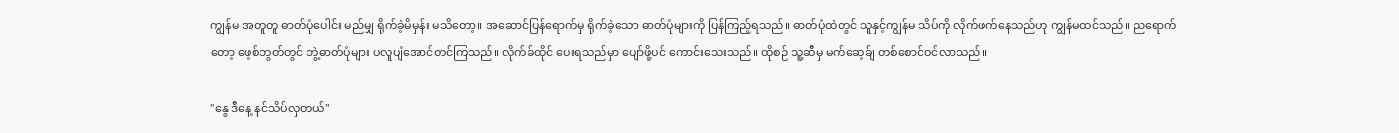ကျွန်မ အတူတူ ဓာတ်ပုံပေါင်း မည်မျှ ရိုက်ခဲ့မိမှန်း မသိတော့။ အဆောင်ပြန်ရောက်မှ ရိုက်ခဲ့သော ဓာတ်ပုံများကို ပြန်ကြည့်ရသည်။ ဓာတ်ပုံထဲတွင် သူနှင့်ကျွန်မ သိပ်ကို လိုက်ဖက်နေသည်ဟု ကျွန်မထင်သည်။ ညရောက်တော့ ဖေ့စ်ဘွတ်တွင် ဘွဲ့ဓာတ်ပုံများ ပလူပျံအောင်တင်ကြသည်။ လိုက်ခ်ထိုင် ပေးရသည်မှာ ပျော်ဖို့ပင် ကောင်းသေးသည်။ ထိုစဉ် သူ့ဆီမှ မက်ဆေ့ခ်ျ တစ်စောင်ဝင်လာသည်။

"နွေ ဒီနေ့ နင်သိပ်လှတယ်"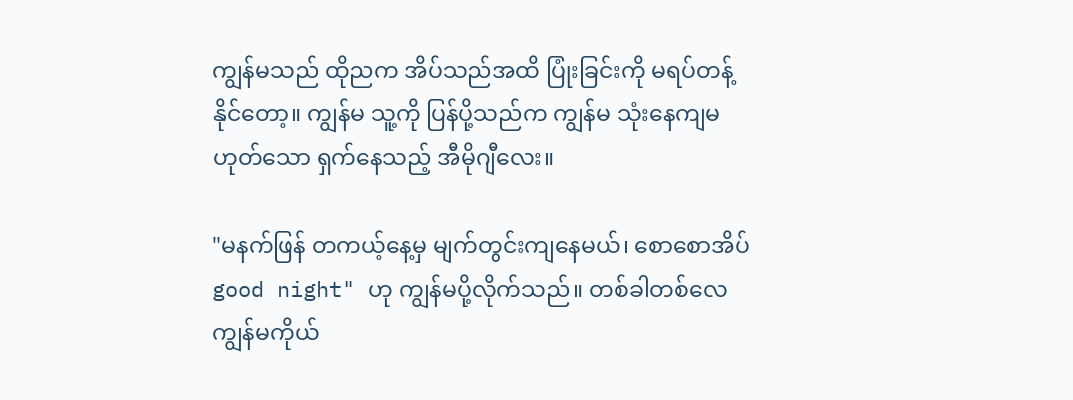ကျွန်မသည် ထိုညက အိပ်သည်အထိ ပြုံးခြင်းကို မရပ်တန့်နိုင်တော့။ ကျွန်မ သူ့ကို ပြန်ပို့သည်က ကျွန်မ သုံးနေကျမဟုတ်သော ရှက်နေသည့် အီမိုဂျီလေး။

"မနက်ဖြန် တကယ့်နေ့မှ မျက်တွင်းကျနေမယ်၊ စောစောအိပ် good night" ဟု ကျွန်မပို့လိုက်သည်။ တစ်ခါတစ်လေ ကျွန်မကိုယ်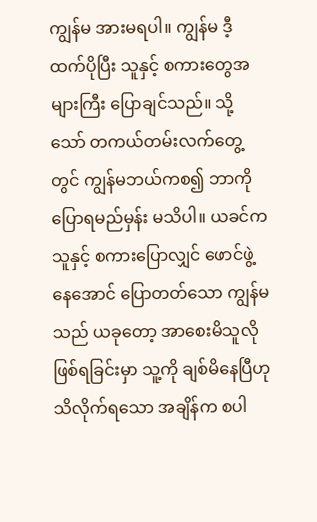ကျွန်မ အားမရပါ။ ကျွန်မ ဒီ့ထက်ပိုပြီး သူနှင့် စကားတွေအများကြီး ပြောချင်သည်။ သို့သော် တကယ်တမ်းလက်တွေ့တွင် ကျွန်မဘယ်ကစ၍ ဘာကိုပြောရမည်မှန်း မသိပါ။ ယခင်က သူနှင့် စကားပြောလျှင် ဖောင်ဖွဲ့နေအောင် ပြောတတ်သော ကျွန်မသည် ယခုတော့ အာစေးမိသူလိုဖြစ်ရခြင်းမှာ သူ့ကို ချစ်မိနေပြီဟု သိလိုက်ရသော အချိန်က စပါ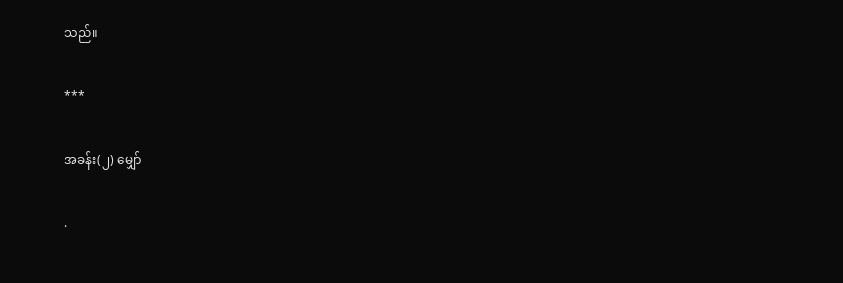သည်။

***

အခန်း(၂) မျှော်

.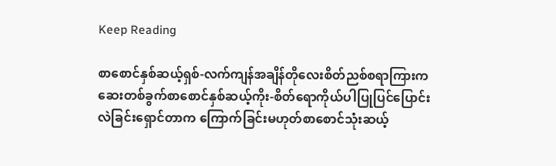Keep Reading

စာစောင်နှစ်ဆယ့်ရှစ်-လက်ကျန်အချိန်တိုလေးစိတ်ညစ်စရာကြားကဆေးတစ်ခွက်စာစောင်နှစ်ဆယ့်ကိုး-စိတ်ရောကိုယ်ပါပြုပြင်ပြောင်းလဲခြင်းရှောင်တာက ကြောက်ခြင်းမဟုတ်စာစောင်သုံးဆယ့်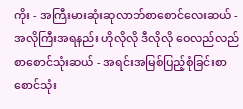ကိုး - အကြီးမားဆုံးဆုလာဘ်စာစောင်လေးဆယ် - အလိုကြီးအရနည်း ဟိုလိုလို ဒီလိုလို ဝေလည်လည်စာစောင်သုံးဆယ် - အရင်းအမြစ်ပြည့်စုံခြင်းစာစောင်သုံး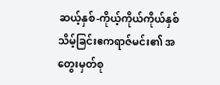ဆယ့်နှစ်-ကိုယ့်ကိုယ်ကိုယ်နှစ်သိမ့်ခြင်းဧကရာဇ်မင်း၏ အတွေးမှတ်စု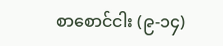စာစောင်ငါး (၉-၁၄)